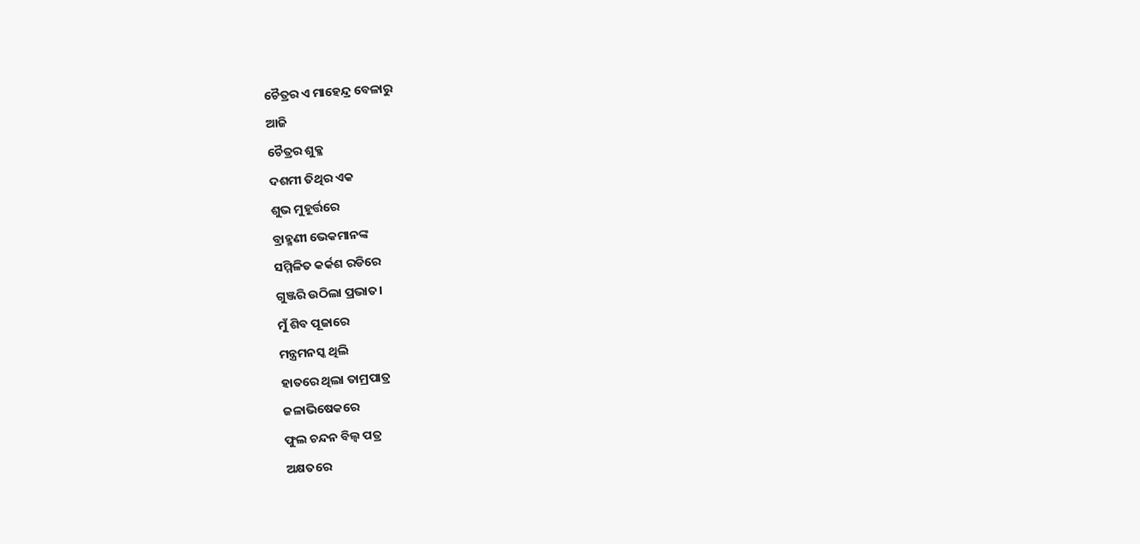ଚୈତ୍ରର ଏ ମାହେନ୍ଦ୍ର ବେଳାରୁ
ଆଜି
ଚୈତ୍ରର ଶୁକ୍ଳ
ଦଶମୀ ତିଥିର ଏକ
ଶୁଭ ମୁହୂର୍ତ୍ତରେ
ବ୍ରାହ୍ମଣୀ ଭେକମାନଙ୍କ
ସମ୍ମିଳିତ କର୍କଶ ରଡିରେ
ଗୁଞ୍ଜରି ଉଠିଲା ପ୍ରଭାତ।
ମୁଁ ଶିବ ପୂଜାରେ
ମନ୍ତ୍ରମନସ୍କ ଥିଲି
ହାତରେ ଥିଲା ତାମ୍ରପାତ୍ର
ଜଳାଭିଷେକରେ
ଫୁଲ ଚନ୍ଦନ ବିଲ୍ବ ପତ୍ର
ଅକ୍ଷତରେ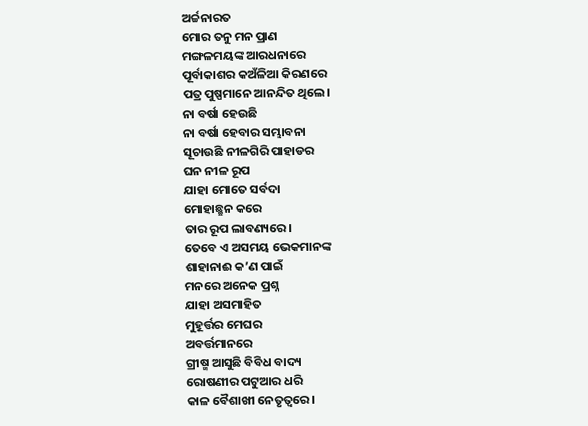ଅର୍ଚ୍ଚନାରତ
ମୋର ତନୁ ମନ ପ୍ରାଣ
ମଙ୍ଗଳମୟଙ୍କ ଆରଧନାରେ
ପୂର୍ବାକାଶର କଅଁଳିଆ କିରଣରେ
ପତ୍ର ପୁଷ୍ପମାନେ ଆନନ୍ଦିତ ଥିଲେ।
ନା ବର୍ଷା ହେଉଛି
ନା ବର୍ଷା ହେବାର ସମ୍ଭାବନା
ସୂଚାଉଛି ନୀଳଗିରି ପାହାଡର
ଘନ ନୀଳ ରୂପ
ଯାହା ମୋତେ ସର୍ବଦା
ମୋହାଛ୍ଛନ କରେ
ତାର ରୂପ ଲାବଣ୍ୟରେ।
ତେବେ ଏ ଅସମୟ ଭେକମାନଙ୍କ
ଶାହାନାଈ କ’ଣ ପାଇଁ
ମନରେ ଅନେକ ପ୍ରଶ୍ନ
ଯାହା ଅସମାହିତ
ମୁହୂର୍ତ୍ତର ମେଘର
ଅବର୍ତ୍ତମାନରେ
ଗ୍ରୀଷ୍ମ ଆସୁଛି ବିବିଧ ବାଦ୍ୟ
ରୋଷଣୀର ପଟୁଆର ଧରି
କାଳ ବୈଶାଖୀ ନେତୃତ୍ବରେ।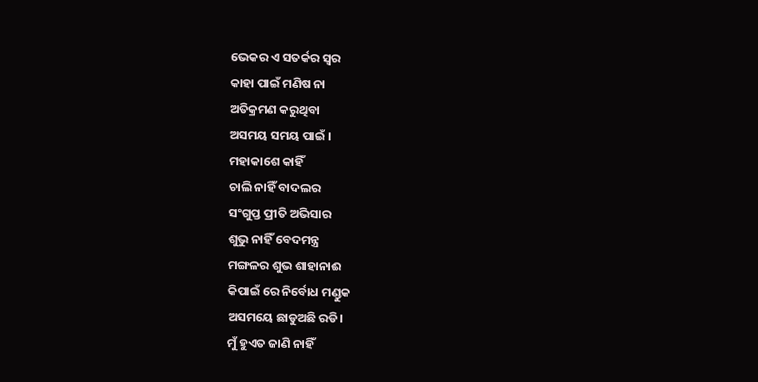ଭେକର ଏ ସତର୍କର ସ୍ବର
କାହା ପାଇଁ ମଣିଷ ନା
ଅତିକ୍ରମଣ କରୁଥିବା
ଅସମୟ ସମୟ ପାଇଁ ।
ମହାକାଶେ କାହିଁ
ଚାଲି ନାହିଁ ବାଦଲର
ସଂଗୁପ୍ତ ପ୍ରୀତି ଅଭିସାର
ଶୁଭୁ ନାହିଁ ବେଦମନ୍ତ୍ର
ମଙ୍ଗଳର ଶୁଭ ଶାହାନାଈ
କିପାଇଁ ରେ ନିର୍ବୋଧ ମଣ୍ଡୁକ
ଅସମୟେ ଛାଡୁଅଛି ରଡି।
ମୁଁ ହୁଏତ ଜାଣି ନାହିଁ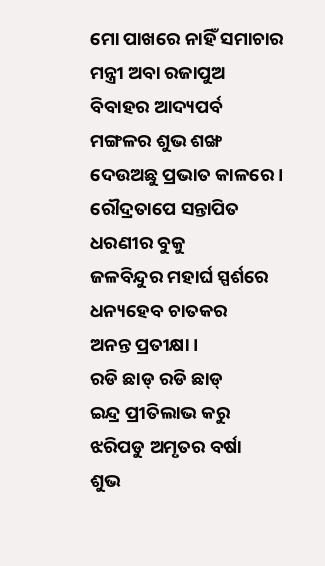ମୋ ପାଖରେ ନାହିଁ ସମାଚାର
ମନ୍ତ୍ରୀ ଅବା ରଜାପୁଅ
ବିବାହର ଆଦ୍ୟପର୍ବ
ମଙ୍ଗଳର ଶୁଭ ଶଙ୍ଖ
ଦେଉଅଛୁ ପ୍ରଭାତ କାଳରେ।
ରୌଦ୍ରତାପେ ସନ୍ତାପିତ
ଧରଣୀର ବୁକୁ
ଜଳବିନ୍ଦୁର ମହାର୍ଘ ସ୍ପର୍ଶରେ
ଧନ୍ୟହେବ ଚାତକର
ଅନନ୍ତ ପ୍ରତୀକ୍ଷା ।
ରଡି ଛାଡ୍ ରଡି ଛାଡ୍
ଇନ୍ଦ୍ର ପ୍ରୀତିଲାଭ କରୁ
ଝରିପଡୁ ଅମୃତର ବର୍ଷା
ଶୁଭ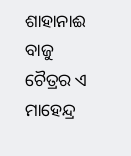ଶାହାନାଈ ବାଜୁ
ଚୈତ୍ରର ଏ ମାହେନ୍ଦ୍ର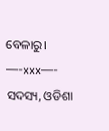ବେଳାରୁ।
—-xxx—-
ସଦସ୍ୟ, ଓଡିଶା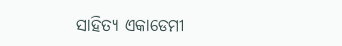ସାହିତ୍ୟ ଏକାଡେମୀ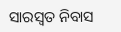ସାରସ୍ବତ ନିବାସ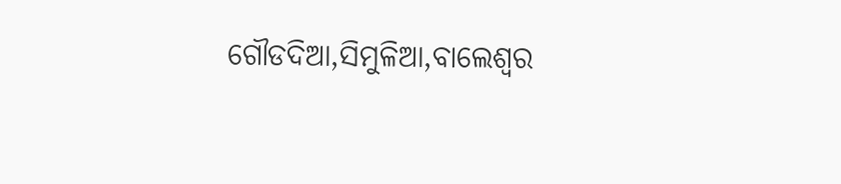ଗୌଡଦିଆ,ସିମୁଳିଆ,ବାଲେଶ୍ବର